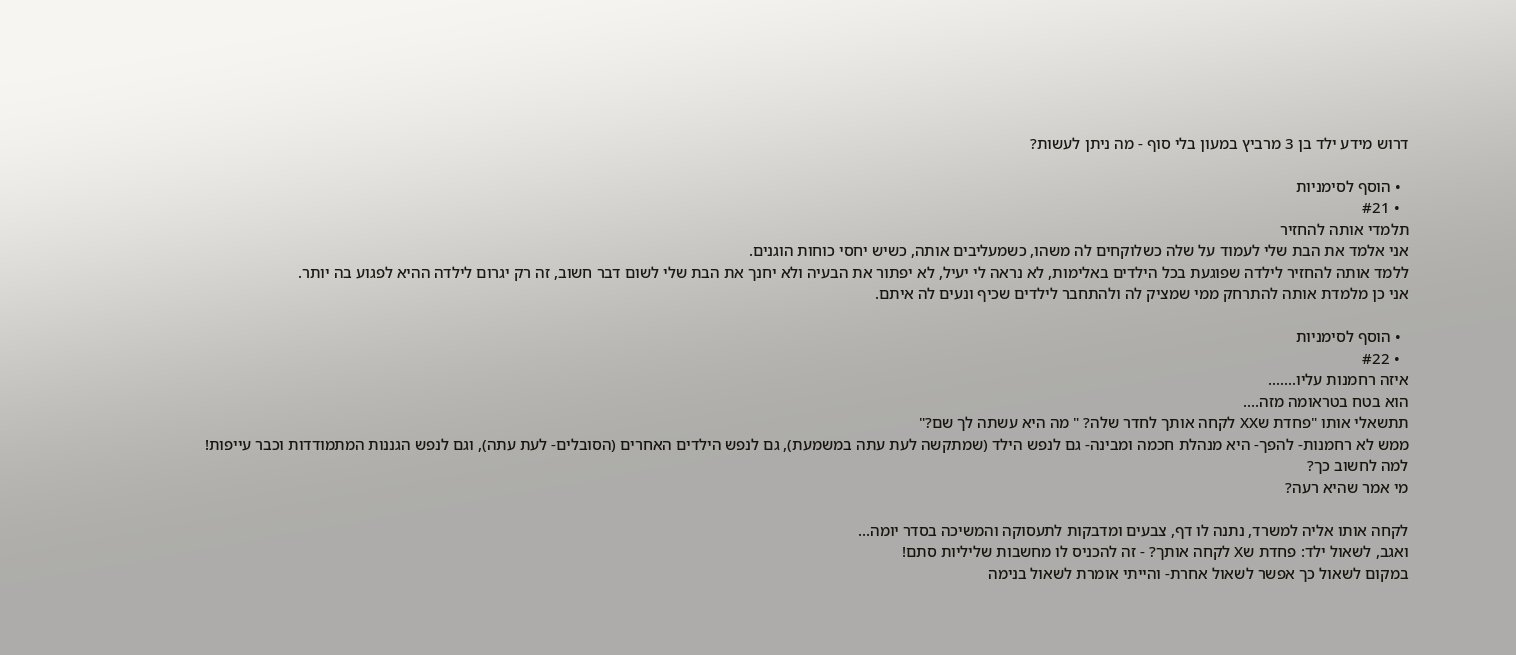דרוש מידע ילד בן 3 מרביץ במעון בלי סוף - מה ניתן לעשות?

  • הוסף לסימניות
  • #21
תלמדי אותה להחזיר
אני אלמד את הבת שלי לעמוד על שלה כשלוקחים לה משהו, כשמעליבים אותה, כשיש יחסי כוחות הוגנים.
ללמד אותה להחזיר לילדה שפוגעת בכל הילדים באלימות, לא נראה לי יעיל, לא יפתור את הבעיה ולא יחנך את הבת שלי לשום דבר חשוב, זה רק יגרום לילדה ההיא לפגוע בה יותר.
אני כן מלמדת אותה להתרחק ממי שמציק לה ולהתחבר לילדים שכיף ונעים לה איתם.

  • הוסף לסימניות
  • #22
איזה רחמנות עליו.......
הוא בטח בטראומה מזה....
תתשאלי אותו "פחדת שXX לקחה אותך לחדר שלה? " מה היא עשתה לך שם?"
ממש לא רחמנות- להפך- היא מנהלת חכמה ומבינה- גם לנפש הילד (שמתקשה לעת עתה במשמעת), גם לנפש הילדים האחרים (הסובלים- לעת עתה), וגם לנפש הגננות המתמודדות וכבר עייפות!
למה לחשוב כך?
מי אמר שהיא רעה?

לקחה אותו אליה למשרד, נתנה לו דף, צבעים ומדבקות לתעסוקה והמשיכה בסדר יומה...
ואגב, לשאול ילד: פחדת שX לקחה אותך? - זה להכניס לו מחשבות שליליות סתם!
במקום לשאול כך אפשר לשאול אחרת- והייתי אומרת לשאול בנימה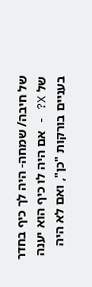של חיבה/ שמחה- היה לך כיף בחדר של X? - אם היה לו כיף הוא יענה בעניים בורקות "כן", ואם לא היה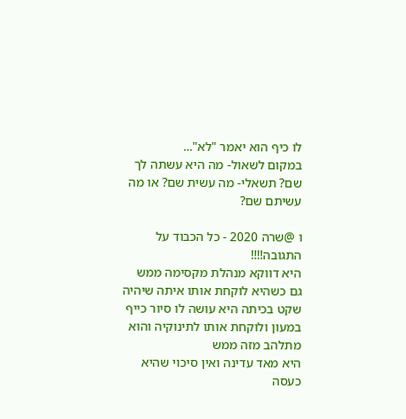לו כיף הוא יאמר "לא"...
במקום לשאול- מה היא עשתה לך שם? תשאלי- מה עשית שם? או מה עשיתם שם?

ו @שרה 2020 - כל הכבוד על התגובה!!!!
היא דווקא מנהלת מקסימה ממש
גם כשהיא לוקחת אותו איתה שיהיה שקט בכיתה היא עושה לו סיור כייף במעון ולוקחת אותו לתינוקיה והוא מתלהב מזה ממש
היא מאד עדינה ואין סיכוי שהיא כעסה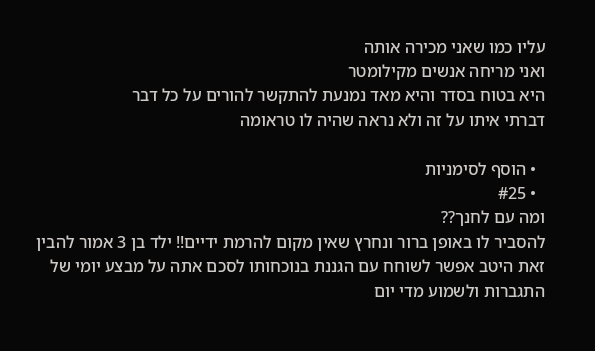עליו כמו שאני מכירה אותה
ואני מריחה אנשים מקילומטר
היא בטוח בסדר והיא מאד נמנעת להתקשר להורים על כל דבר
דברתי איתו על זה ולא נראה שהיה לו טראומה

  • הוסף לסימניות
  • #25
ומה עם לחנך??
להסביר לו באופן ברור ונחרץ שאין מקום להרמת ידיים!! ילד בן 3 אמור להבין זאת היטב אפשר לשוחח עם הגננת בנוכחותו לסכם אתה על מבצע יומי של התגברות ולשמוע מדי יום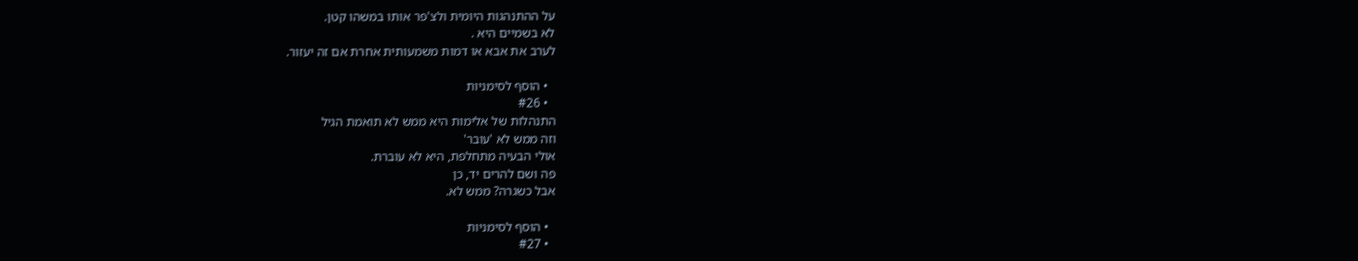על ההתנהגות היומית ולצ'פר אותו במשהו קטן.
לא בשמיים היא .
לערב את אבא או דמות משמעותית אחרת אם זה יעזור.

  • הוסף לסימניות
  • #26
התנהלות של אלימות היא ממש לא תואמת הגיל
וזה ממש לא 'עובר'
אולי הבעיה מתחלפת, היא לא עוברת.
פה ושם להרים יד, כן
אבל כשגרה? ממש לא.

  • הוסף לסימניות
  • #27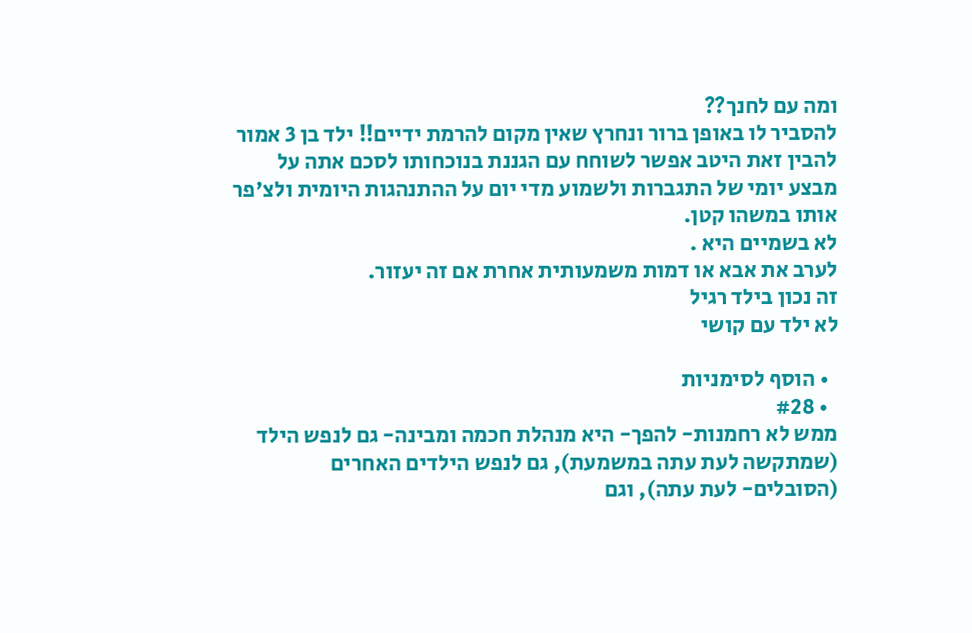ומה עם לחנך??
להסביר לו באופן ברור ונחרץ שאין מקום להרמת ידיים!! ילד בן 3 אמור להבין זאת היטב אפשר לשוחח עם הגננת בנוכחותו לסכם אתה על מבצע יומי של התגברות ולשמוע מדי יום על ההתנהגות היומית ולצ'פר אותו במשהו קטן.
לא בשמיים היא .
לערב את אבא או דמות משמעותית אחרת אם זה יעזור.
זה נכון בילד רגיל
לא ילד עם קושי

  • הוסף לסימניות
  • #28
ממש לא רחמנות- להפך- היא מנהלת חכמה ומבינה- גם לנפש הילד (שמתקשה לעת עתה במשמעת), גם לנפש הילדים האחרים (הסובלים- לעת עתה), וגם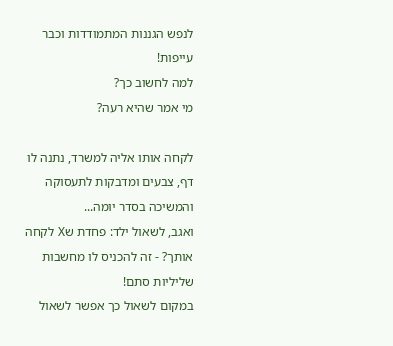לנפש הגננות המתמודדות וכבר עייפות!
למה לחשוב כך?
מי אמר שהיא רעה?

לקחה אותו אליה למשרד, נתנה לו דף, צבעים ומדבקות לתעסוקה והמשיכה בסדר יומה...
ואגב, לשאול ילד: פחדת שX לקחה אותך? - זה להכניס לו מחשבות שליליות סתם!
במקום לשאול כך אפשר לשאול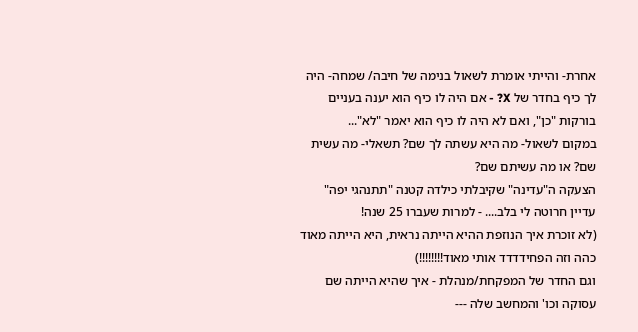אחרת- והייתי אומרת לשאול בנימה של חיבה/ שמחה- היה לך כיף בחדר של X? - אם היה לו כיף הוא יענה בעניים בורקות "כן", ואם לא היה לו כיף הוא יאמר "לא"...
במקום לשאול- מה היא עשתה לך שם? תשאלי- מה עשית שם? או מה עשיתם שם?
הצעקה ה"עדינה" שקיבלתי כילדה קטנה "תתנהגי יפה" עדיין חרוטה לי בלב.... - למרות שעברו 25 שנה!
(לא זוכרת איך הנוזפת ההיא הייתה נראית, היא הייתה מאוד כהה וזה הפחידדדד אותי מאוד!!!!!!!!)
וגם החדר של המפקחת/מנהלת - איך שהיא הייתה שם עסוקה וכו' והמחשב שלה ---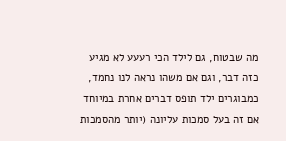מה שבטוח, גם לילד הכי רעעע לא מגיע כזה דבר, וגם אם משהו נראה לנו נחמד, כמבוגרים ילד תופס דברים אחרת במיוחד אם זה בעל סמכות עליונה (יותר מהסמכות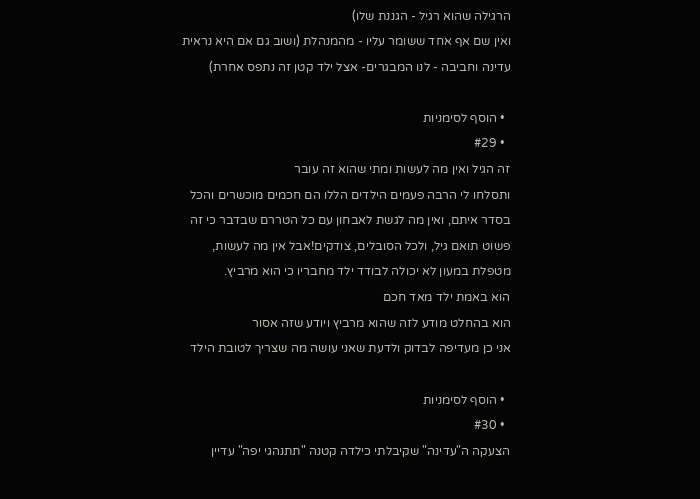הרגילה שהוא רגיל - הגננת שלו)
ואין שם אף אחד ששומר עליו - מהמנהלת (ושוב גם אם היא נראית עדינה וחביבה - לנו המבגרים- אצל ילד קטן זה נתפס אחרת)

  • הוסף לסימניות
  • #29
זה הגיל ואין מה לעשות ומתי שהוא זה עובר
ותסלחו לי הרבה פעמים הילדים הללו הם חכמים מוכשרים והכל בסדר איתם, ואין מה לגשת לאבחון עם כל הטררם שבדבר כי זה פשוט תואם גיל, ולכל הסובלים, צודקים!אבל אין מה לעשות, מטפלת במעון לא יכולה לבודד ילד מחבריו כי הוא מרביץ.
הוא באמת ילד מאד חכם
הוא בהחלט מודע לזה שהוא מרביץ ויודע שזה אסור
אני כן מעדיפה לבדוק ולדעת שאני עושה מה שצריך לטובת הילד

  • הוסף לסימניות
  • #30
הצעקה ה"עדינה" שקיבלתי כילדה קטנה "תתנהגי יפה" עדיין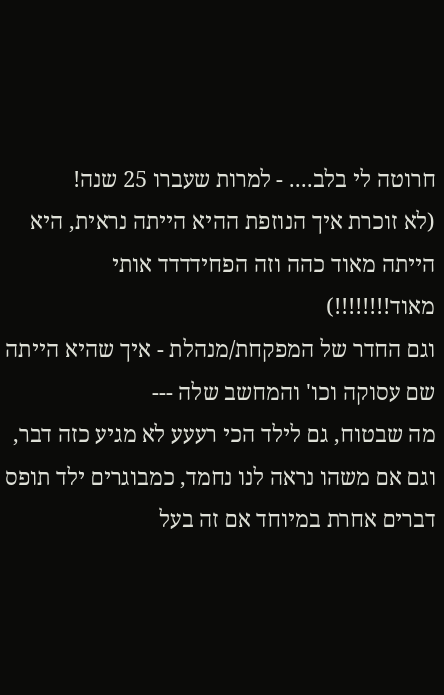חרוטה לי בלב.... - למרות שעברו 25 שנה!
(לא זוכרת איך הנוזפת ההיא הייתה נראית, היא הייתה מאוד כהה וזה הפחידדדד אותי מאוד!!!!!!!!)
וגם החדר של המפקחת/מנהלת - איך שהיא הייתה שם עסוקה וכו' והמחשב שלה ---
מה שבטוח, גם לילד הכי רעעע לא מגיע כזה דבר, וגם אם משהו נראה לנו נחמד, כמבוגרים ילד תופס דברים אחרת במיוחד אם זה בעל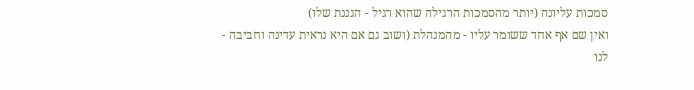סמכות עליונה (יותר מהסמכות הרגילה שהוא רגיל - הגננת שלו)
ואין שם אף אחד ששומר עליו - מהמנהלת (ושוב גם אם היא נראית עדינה וחביבה - לנו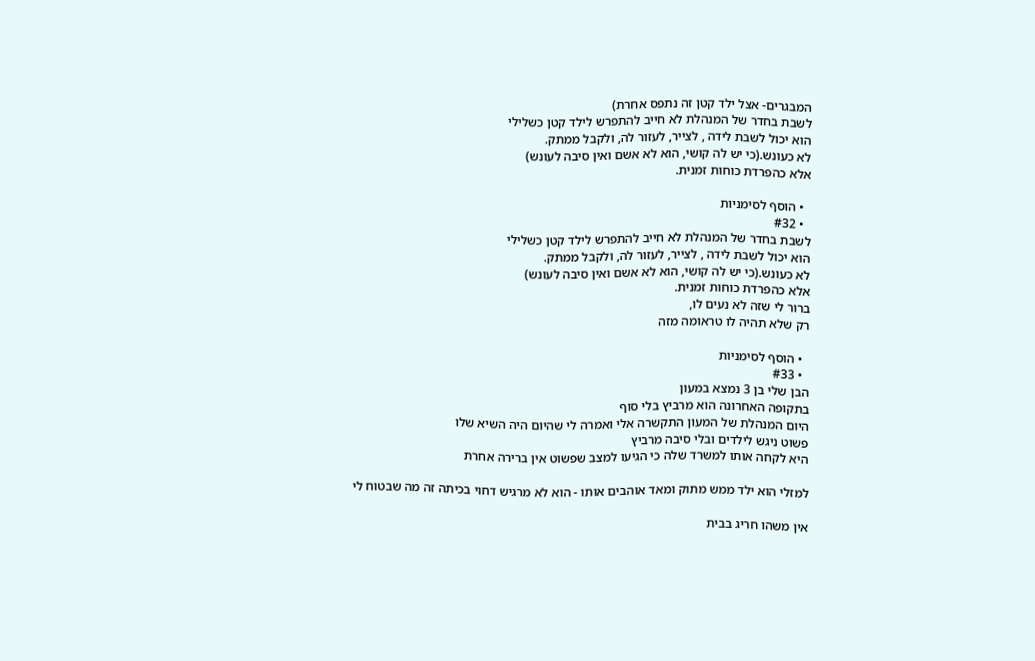המבגרים- אצל ילד קטן זה נתפס אחרת)
לשבת בחדר של המנהלת לא חייב להתפרש לילד קטן כשלילי
הוא יכול לשבת לידה , לצייר, לעזור לה, ולקבל ממתק.
לא כעונש.(כי יש לה קושי, הוא לא אשם ואין סיבה לעונש)
אלא כהפרדת כוחות זמנית.

  • הוסף לסימניות
  • #32
לשבת בחדר של המנהלת לא חייב להתפרש לילד קטן כשלילי
הוא יכול לשבת לידה , לצייר, לעזור לה, ולקבל ממתק.
לא כעונש.(כי יש לה קושי, הוא לא אשם ואין סיבה לעונש)
אלא כהפרדת כוחות זמנית.
ברור לי שזה לא נעים לו,
רק שלא תהיה לו טראומה מזה

  • הוסף לסימניות
  • #33
הבן שלי בן 3 נמצא במעון
בתקופה האחרונה הוא מרביץ בלי סוף
היום המנהלת של המעון התקשרה אלי ואמרה לי שהיום היה השיא שלו
פשוט ניגש לילדים ובלי סיבה מרביץ
היא לקחה אותו למשרד שלה כי הגיעו למצב שפשוט אין ברירה אחרת

למזלי הוא ילד ממש מתוק ומאד אוהבים אותו - הוא לא מרגיש דחוי בכיתה זה מה שבטוח לי

אין משהו חריג בבית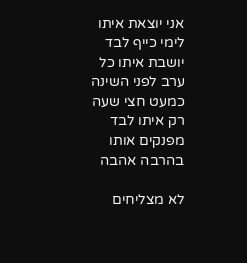אני יוצאת איתו לימי כייף לבד
יושבת איתו כל ערב לפני השינה כמעט חצי שעה רק איתו לבד
מפנקים אותו בהרבה אהבה

לא מצליחים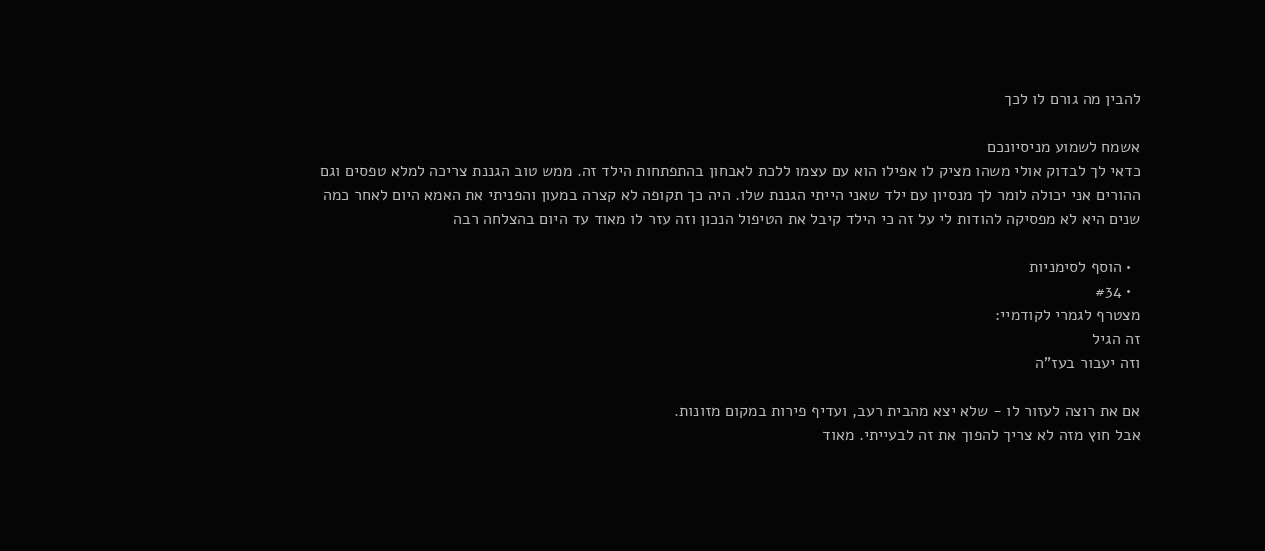להבין מה גורם לו לכך

אשמח לשמוע מניסיונכם
כדאי לך לבדוק אולי משהו מציק לו אפילו הוא עם עצמו ללכת לאבחון בהתפתחות הילד זה. ממש טוב הגננת צריכה למלא טפסים וגם ההורים אני יכולה לומר לך מנסיון עם ילד שאני הייתי הגננת שלו. היה כך תקופה לא קצרה במעון והפניתי את האמא היום לאחר כמה שנים היא לא מפסיקה להודות לי על זה כי הילד קיבל את הטיפול הנכון וזה עזר לו מאוד עד היום בהצלחה רבה

  • הוסף לסימניות
  • #34
מצטרף לגמרי לקודמיי:
זה הגיל
וזה יעבור בעז"ה

אם את רוצה לעזור לו - שלא יצא מהבית רעב, ועדיף פירות במקום מזונות.
אבל חוץ מזה לא צריך להפוך את זה לבעייתי. מאוד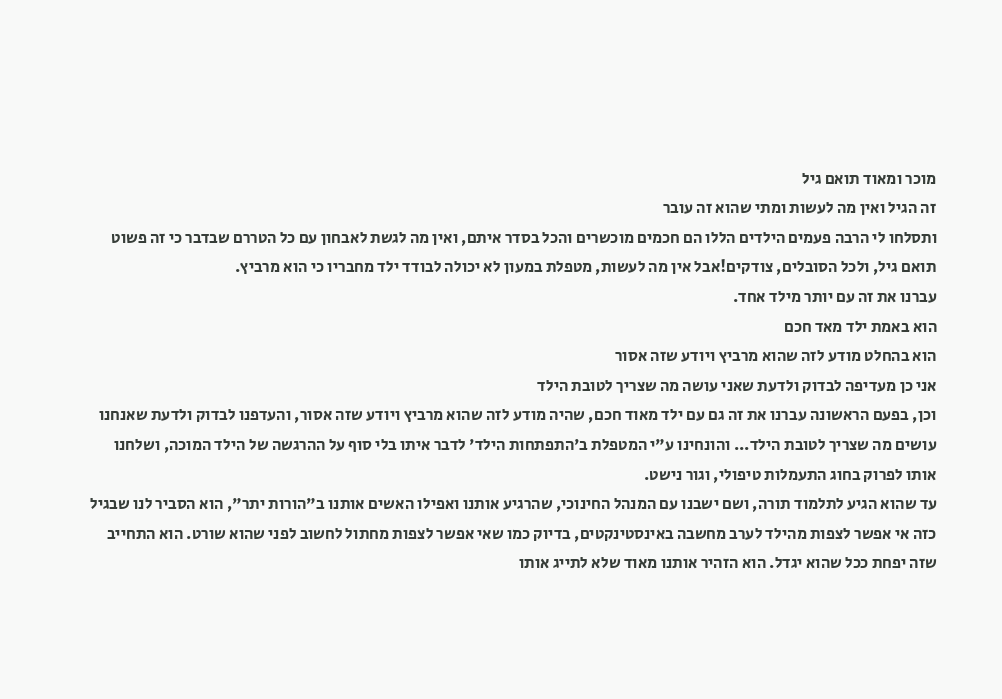מוכר ומאוד תואם גיל
זה הגיל ואין מה לעשות ומתי שהוא זה עובר
ותסלחו לי הרבה פעמים הילדים הללו הם חכמים מוכשרים והכל בסדר איתם, ואין מה לגשת לאבחון עם כל הטררם שבדבר כי זה פשוט תואם גיל, ולכל הסובלים, צודקים!אבל אין מה לעשות, מטפלת במעון לא יכולה לבודד ילד מחבריו כי הוא מרביץ.
עברנו את זה עם יותר מילד אחד.
הוא באמת ילד מאד חכם
הוא בהחלט מודע לזה שהוא מרביץ ויודע שזה אסור
אני כן מעדיפה לבדוק ולדעת שאני עושה מה שצריך לטובת הילד
וכן, בפעם הראשונה עברנו את זה גם עם ילד מאוד חכם, שהיה מודע לזה שהוא מרביץ ויודע שזה אסור, והעדפנו לבדוק ולדעת שאנחנו עושים מה שצריך לטובת הילד... והונחינו ע"י המטפלת ב'התפתחות הילד' לדבר איתו בלי סוף על ההרגשה של הילד המוכה, ושלחנו אותו לפרוק בחוג התעמלות טיפולי, וגור נישט.
עד שהוא הגיע לתלמוד תורה, ושם ישבנו עם המנהל החינוכי, שהרגיע אותנו ואפילו האשים אותנו ב"הורות יתר", הוא הסביר לנו שבגיל כזה אי אפשר לצפות מהילד לערב מחשבה באינסטינקטים, בדיוק כמו שאי אפשר לצפות מחתול לחשוב לפני שהוא שורט. הוא התחייב שזה יפחת ככל שהוא יגדל. הוא הזהיר אותנו מאוד שלא לתייג אותו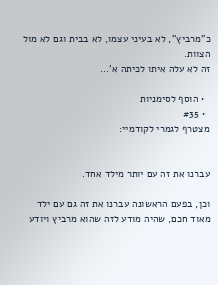כ"מרביץ", לא בעיני עצמו, לא בבית וגם לא מול הצוות.
זה לא עלה איתו לכיתה א'...

  • הוסף לסימניות
  • #35
מצטרף לגמרי לקודמיי:


עברנו את זה עם יותר מילד אחד.

וכן, בפעם הראשונה עברנו את זה גם עם ילד מאוד חכם, שהיה מודע לזה שהוא מרביץ ויודע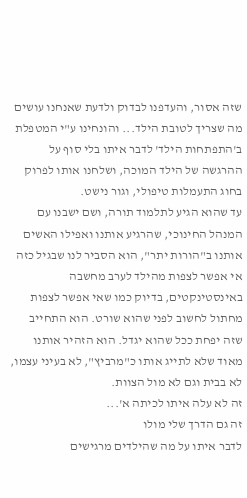שזה אסור, והעדפנו לבדוק ולדעת שאנחנו עושים מה שצריך לטובת הילד... והונחינו ע"י המטפלת ב'התפתחות הילד' לדבר איתו בלי סוף על ההרגשה של הילד המוכה, ושלחנו אותו לפרוק בחוג התעמלות טיפולי, וגור נישט.
עד שהוא הגיע לתלמוד תורה, ושם ישבנו עם המנהל החינוכי, שהרגיע אותנו ואפילו האשים אותנו ב"הורות יתר", הוא הסביר לנו שבגיל כזה אי אפשר לצפות מהילד לערב מחשבה באינסטינקטים, בדיוק כמו שאי אפשר לצפות מחתול לחשוב לפני שהוא שורט. הוא התחייב שזה יפחת ככל שהוא יגדל. הוא הזהיר אותנו מאוד שלא לתייג אותו כ"מרביץ", לא בעיני עצמו, לא בבית וגם לא מול הצוות.
זה לא עלה איתו לכיתה א'...
זה גם הדרך שלי מולו
לדבר איתו על מה שהילדים מרגישים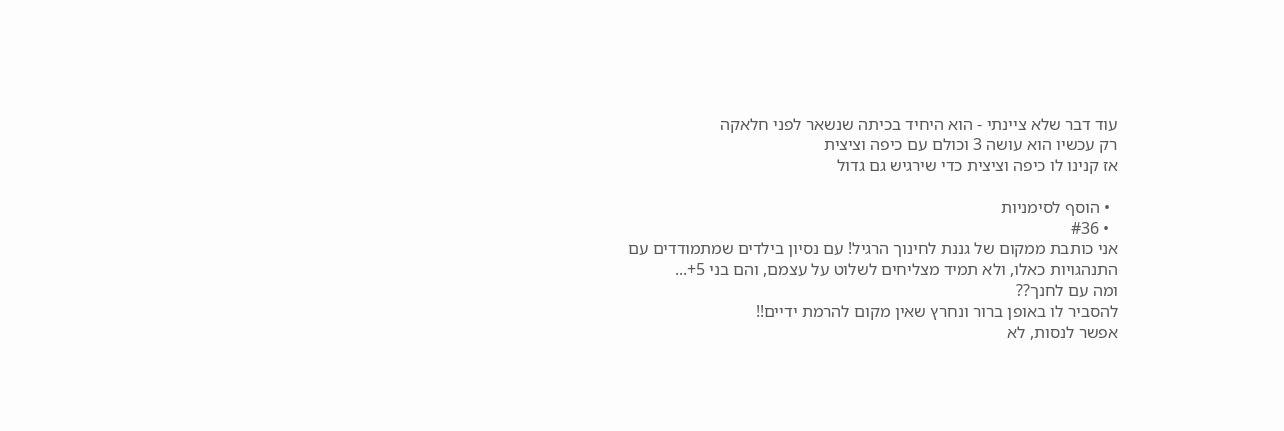עוד דבר שלא ציינתי - הוא היחיד בכיתה שנשאר לפני חלאקה
רק עכשיו הוא עושה 3 וכולם עם כיפה וציצית
אז קנינו לו כיפה וציצית כדי שירגיש גם גדול

  • הוסף לסימניות
  • #36
אני כותבת ממקום של גננת לחינוך הרגיל! עם נסיון בילדים שמתמודדים עם התנהגויות כאלו, ולא תמיד מצליחים לשלוט על עצמם, והם בני 5+...
ומה עם לחנך??
להסביר לו באופן ברור ונחרץ שאין מקום להרמת ידיים!!
אפשר לנסות, לא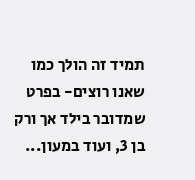תמיד זה הולך כמו שאנו רוצים- בפרט שמדובר בילד אך ורק בן 3, ועוד במעון...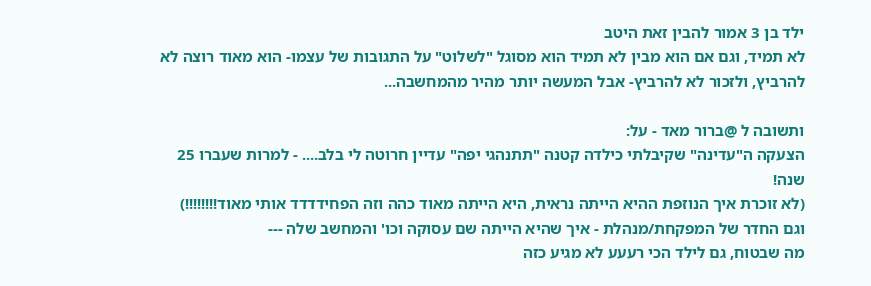ילד בן 3 אמור להבין זאת היטב
לא תמיד, וגם אם הוא מבין לא תמיד הוא מסוגל "לשלוט" על התגובות של עצמו- הוא מאוד רוצה לא להרביץ, ולזכור לא להרביץ- אבל המעשה יותר מהיר מהמחשבה...

ותשובה ל @ברור מאד - על:
הצעקה ה"עדינה" שקיבלתי כילדה קטנה "תתנהגי יפה" עדיין חרוטה לי בלב.... - למרות שעברו 25 שנה!
(לא זוכרת איך הנוזפת ההיא הייתה נראית, היא הייתה מאוד כהה וזה הפחידדדד אותי מאוד!!!!!!!!)
וגם החדר של המפקחת/מנהלת - איך שהיא הייתה שם עסוקה וכו' והמחשב שלה ---
מה שבטוח, גם לילד הכי רעעע לא מגיע כזה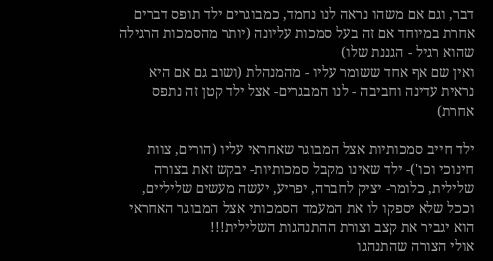דבר, וגם אם משהו נראה לנו נחמד, כמבוגרים ילד תופס דברים אחרת במיוחד אם זה בעל סמכות עליונה (יותר מהסמכות הרגילה שהוא רגיל - הגננת שלו)
ואין שם אף אחד ששומר עליו - מהמנהלת (ושוב גם אם היא נראית עדינה וחביבה - לנו המבגרים- אצל ילד קטן זה נתפס אחרת)

ילד חייב סמכותיות אצל המבוגר שאחראי עליו (הורים, צוות חינוכי וכו')- ילד שאינו מקבל סמכותיות- יבקש זאת בצורה שלילית, כלומר- יציק לחברה, יפריע, יעשה מעשים שליליים, וככל שלא יספקו לו את המעמד הסמכותי אצל המבוגר האחראי הוא יגביר את קצב וצורת ההתנהגות השלילית!!!
אולי הצורה שהתנהגו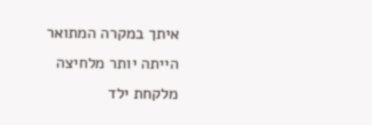איתך במקרה המתואר הייתה יותר מלחיצה מלקחת ילד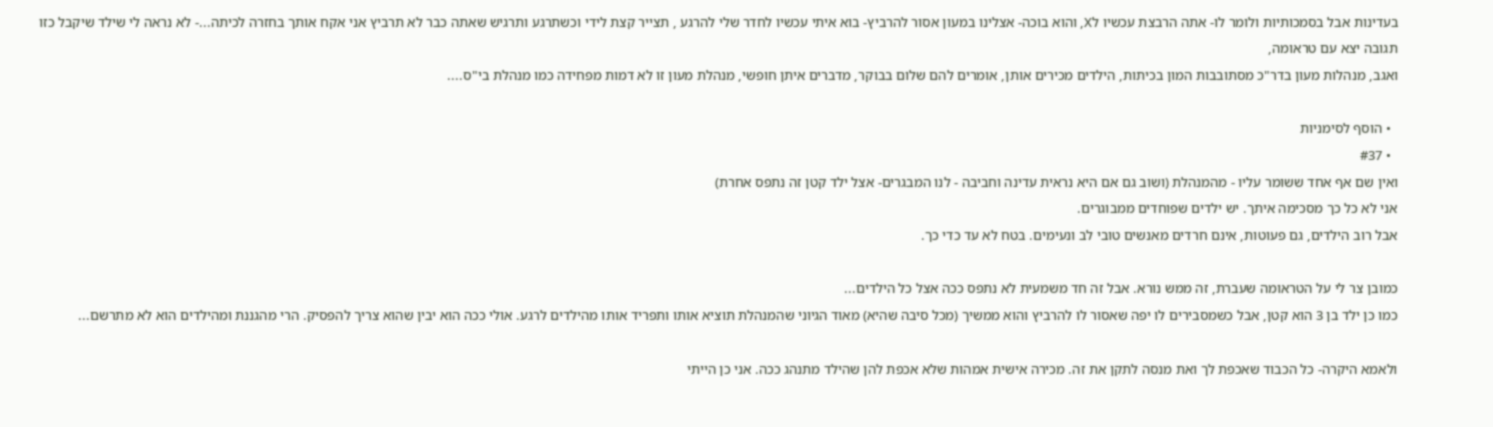בעדינות אבל בסמכותיות ולומר לו- אתה הרבצת עכשיו לX, והוא בוכה- אצלינו במעון אסור להרביץ- בוא איתי עכשיו לחדר שלי להרגע , תצייר קצת לידי וכשתרגע ותרגיש שאתה כבר לא תרביץ אני אקח אותך בחזרה לכיתה...- לא נראה לי שילד שיקבל כזו תגובה יצא עם טראומה,
ואגב, מנהלות מעון בדר"כ מסתובבות המון בכיתות, הילדים מכירים אותן, אומרים להם שלום בבוקר, מדברים איתן חופשי, מנהלת מעון זו לא דמות מפחידה כמו מנהלת בי"ס....

  • הוסף לסימניות
  • #37
ואין שם אף אחד ששומר עליו - מהמנהלת (ושוב גם אם היא נראית עדינה וחביבה - לנו המבגרים- אצל ילד קטן זה נתפס אחרת)
אני לא כל כך מסכימה איתך. יש ילדים שפוחדים ממבוגרים.
אבל רוב הילדים, גם פעוטות, אינם חרדים מאנשים טובי לב ונעימים. בטח לא עד כדי כך.

כמובן צר לי על הטראומה שעברת, זה ממש נורא. אבל זה חד משמעית לא נתפס ככה אצל כל הילדים...
כמו כן ילד בן 3 הוא קטן, אבל כשמסבירים לו יפה שאסור לו להרביץ והוא ממשיך (מכל סיבה שהיא) מאוד הגיוני שהמנהלת תוציא אותו ותפריד אותו מהילדים לרגע. אולי ככה הוא יבין שהוא צריך להפסיק. הרי מהגננת ומהילדים הוא לא מתרשם...

ולאמא היקרה- כל הכבוד שאכפת לך ואת מנסה לתקן את זה. מכירה אישית אמהות שלא אכפת להן שהילד מתנהג ככה. אני כן הייתי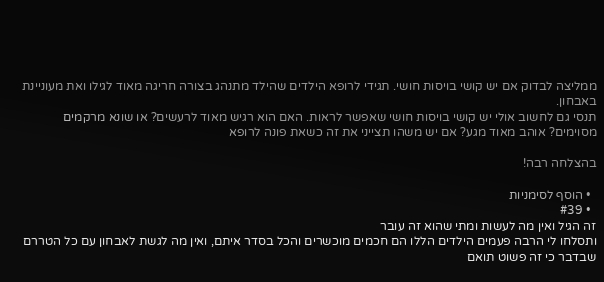ממליצה לבדוק אם יש קושי בויסות חושי. תגידי לרופא הילדים שהילד מתנהג בצורה חריגה מאוד לגילו ואת מעוניינת באבחון.
תנסי גם לחשוב אולי יש קושי בויסות חושי שאפשר לראות. האם הוא רגיש מאוד לרעשים? או שונא מרקמים מסוימים? אוהב מאוד מגע? אם יש משהו תצייני את זה כשאת פונה לרופא

בהצלחה רבה!

  • הוסף לסימניות
  • #39
זה הגיל ואין מה לעשות ומתי שהוא זה עובר
ותסלחו לי הרבה פעמים הילדים הללו הם חכמים מוכשרים והכל בסדר איתם, ואין מה לגשת לאבחון עם כל הטררם שבדבר כי זה פשוט תואם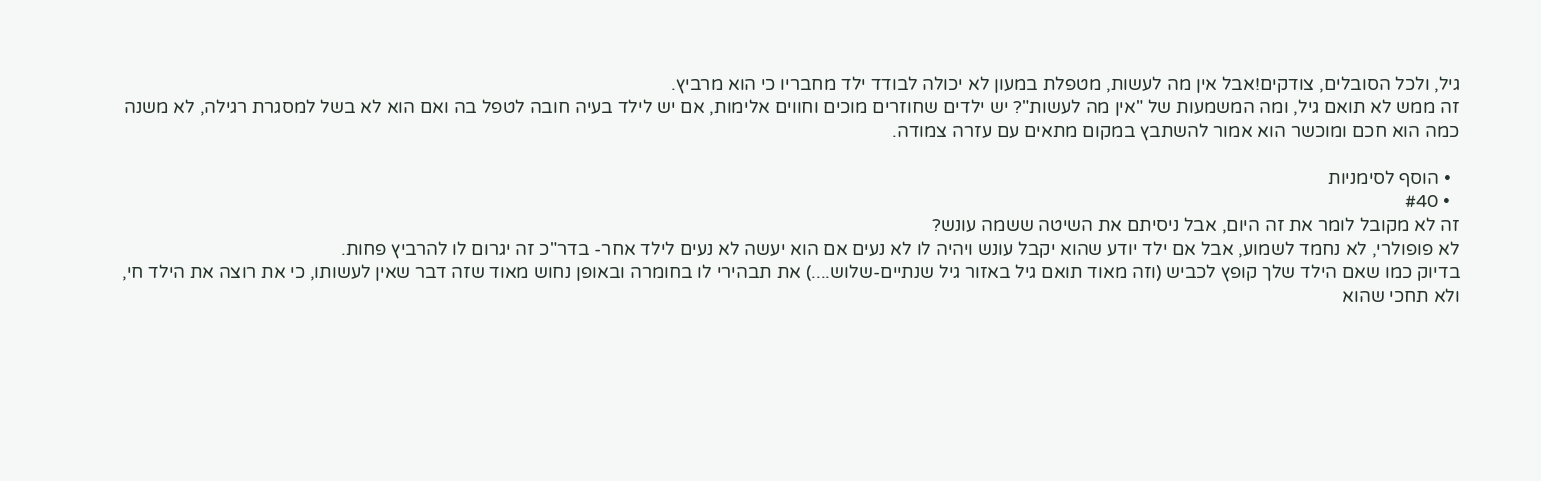גיל, ולכל הסובלים, צודקים!אבל אין מה לעשות, מטפלת במעון לא יכולה לבודד ילד מחבריו כי הוא מרביץ.
זה ממש לא תואם גיל, ומה המשמעות של "אין מה לעשות"? יש ילדים שחוזרים מוכים וחווים אלימות, אם יש לילד בעיה חובה לטפל בה ואם הוא לא בשל למסגרת רגילה, לא משנה כמה הוא חכם ומוכשר הוא אמור להשתבץ במקום מתאים עם עזרה צמודה.

  • הוסף לסימניות
  • #40
זה לא מקובל לומר את זה היום, אבל ניסיתם את השיטה ששמה עונש?
לא פופולרי, לא נחמד לשמוע, אבל אם ילד יודע שהוא יקבל עונש ויהיה לו לא נעים אם הוא יעשה לא נעים לילד אחר- בדר"כ זה יגרום לו להרביץ פחות.
בדיוק כמו שאם הילד שלך קופץ לכביש (וזה מאוד תואם גיל באזור גיל שנתיים-שלוש....) את תבהירי לו בחומרה ובאופן נחוש מאוד שזה דבר שאין לעשותו, כי את רוצה את הילד חי, ולא תחכי שהוא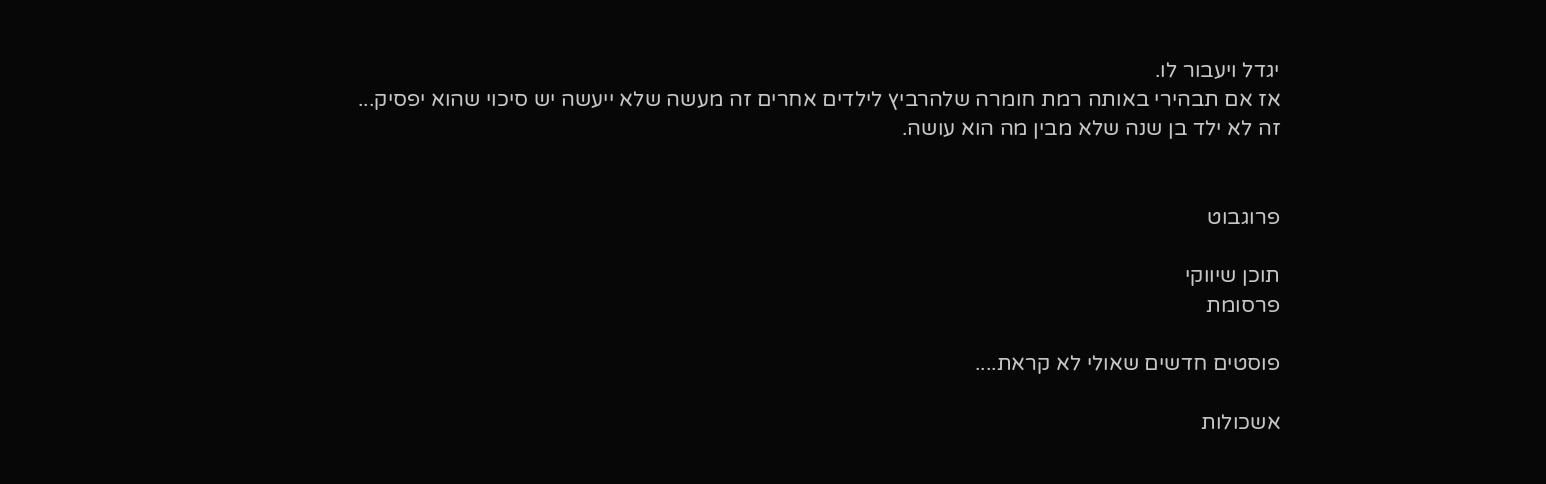יגדל ויעבור לו.
אז אם תבהירי באותה רמת חומרה שלהרביץ לילדים אחרים זה מעשה שלא ייעשה יש סיכוי שהוא יפסיק...
זה לא ילד בן שנה שלא מבין מה הוא עושה.


פרוגבוט

תוכן שיווקי
פרסומת

פוסטים חדשים שאולי לא קראת....

אשכולות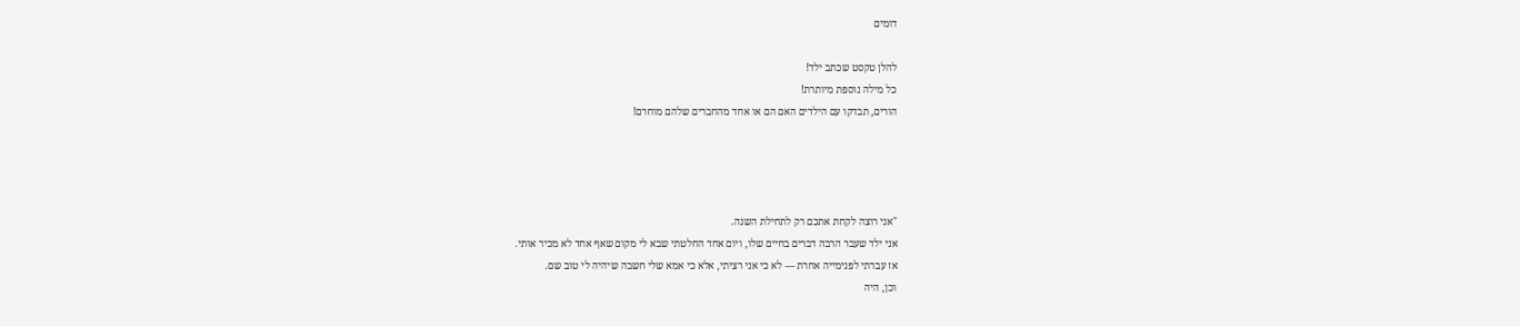דומים

להלן טקסט שכתב ילד!
כל מילה נוספת מיותרת!
הורים, תבדקו עם הילדים האם הם או אחד מהחברים שלהם מוחרם!




"אני רוצה לקחת אתכם רק לתחילת השנה.
אני ילד שעבר הרבה דברים בחיים שלו, ויום אחד החלטתי שבא לי מקום שאף אחד לא מכיר אותי.
אז עברתי לפנימייה אחרת — לא כי אני רציתי, אלא כי אמא שלי חשבה שיהיה לי טוב שם.
וכן, היה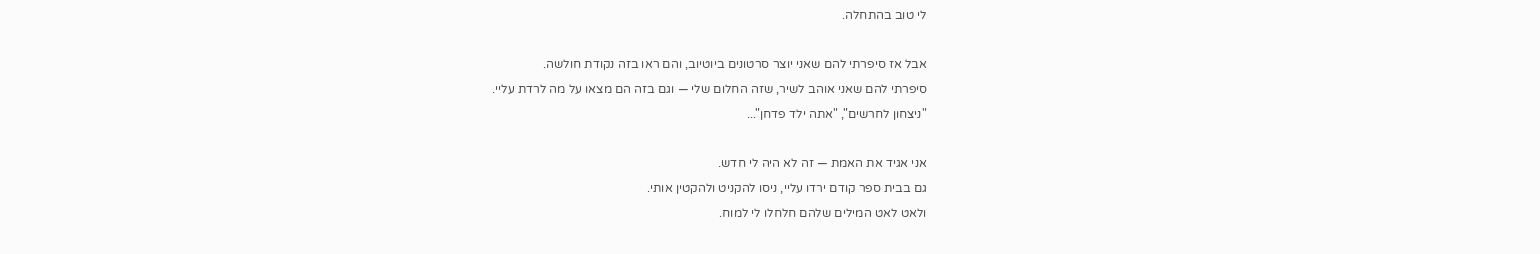לי טוב בהתחלה.

אבל אז סיפרתי להם שאני יוצר סרטונים ביוטיוב, והם ראו בזה נקודת חולשה.
סיפרתי להם שאני אוהב לשיר, שזה החלום שלי — וגם בזה הם מצאו על מה לרדת עליי.
"ניצחון לחרשים", "אתה ילד פדחן"...

אני אגיד את האמת — זה לא היה לי חדש.
גם בבית ספר קודם ירדו עליי, ניסו להקניט ולהקטין אותי.
ולאט לאט המילים שלהם חלחלו לי למוח.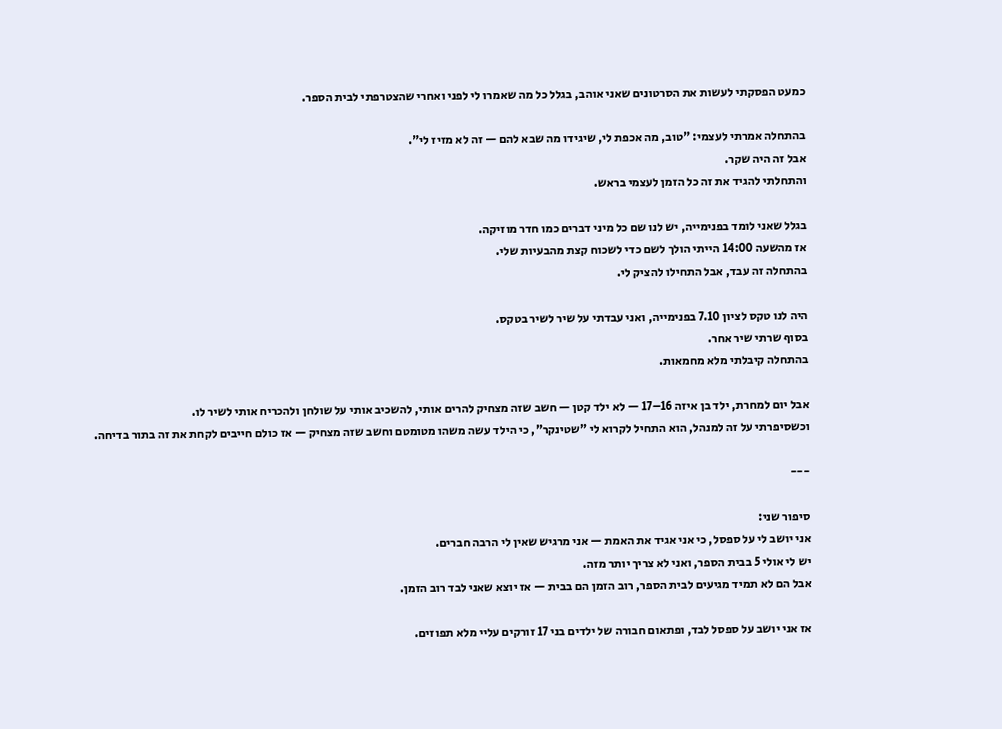כמעט הפסקתי לעשות את הסרטונים שאני אוהב, בגלל כל מה שאמרו לי לפני ואחרי שהצטרפתי לבית הספר.

בהתחלה אמרתי לעצמי: "טוב, מה אכפת לי, שיגידו מה שבא להם — זה לא מזיז לי".
אבל זה היה שקר.
והתחלתי להגיד את זה כל הזמן לעצמי בראש.

בגלל שאני לומד בפנימייה, יש לנו שם כל מיני דברים כמו חדר מוזיקה.
אז מהשעה 14:00 הייתי הולך לשם כדי לשכוח קצת מהבעיות שלי.
בהתחלה זה עבד, אבל התחילו להציק לי.

היה לנו טקס לציון 7.10 בפנימייה, ואני עבדתי על שיר לשיר בטקס.
בסוף שרתי שיר אחר.
בהתחלה קיבלתי מלא מחמאות.

אבל יום למחרת, ילד בן איזה 16–17 — לא ילד קטן — חשב שזה מצחיק להרים אותי, להשכיב אותי על שולחן ולהכריח אותי לשיר לו.
וכשסיפרתי על זה למנהל, הוא התחיל לקרוא לי "שטינקר", כי הילד עשה משהו מטומטם וחשב שזה מצחיק — אז כולם חייבים לקחת את זה בתור בדיחה.

---

סיפור שני:
אני יושב לי על ספסל, כי אני אגיד את האמת — אני מרגיש שאין לי הרבה חברים.
יש לי אולי 5 בבית הספר, ואני לא צריך יותר מזה.
אבל הם לא תמיד מגיעים לבית הספר, רוב הזמן הם בבית — אז יוצא שאני לבד רוב הזמן.

אז אני יושב על ספסל לבד, ופתאום חבורה של ילדים בני 17 זורקים עליי מלא תפוזים.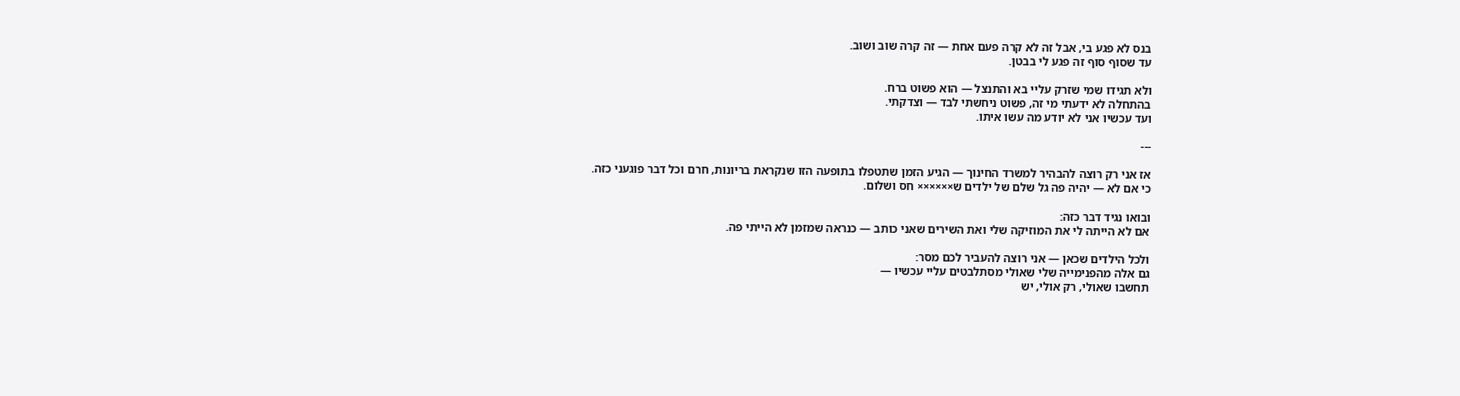בנס לא פגע בי, אבל זה לא קרה פעם אחת — זה קרה שוב ושוב.
עד שסוף סוף זה פגע לי בבטן.

ולא תגידו שמי שזרק עליי בא והתנצל — הוא פשוט ברח.
בהתחלה לא ידעתי מי זה, פשוט ניחשתי לבד — וצדקתי.
ועד עכשיו אני לא יודע מה עשו איתו.

---

אז אני רק רוצה להבהיר למשרד החינוך — הגיע הזמן שתטפלו בתופעה הזו שנקראת בריונות, חרם וכל דבר פוגעני כזה.
כי אם לא — יהיה פה גל שלם של ילדים ש×××××× חס ושלום.

ובואו נגיד דבר כזה:
אם לא הייתה לי את המוזיקה שלי ואת השירים שאני כותב — כנראה שמזמן לא הייתי פה.

ולכל הילדים שכאן — אני רוצה להעביר לכם מסר:
גם אלה מהפנימייה שלי שאולי מסתלבטים עליי עכשיו —
תחשבו שאולי, רק אולי, יש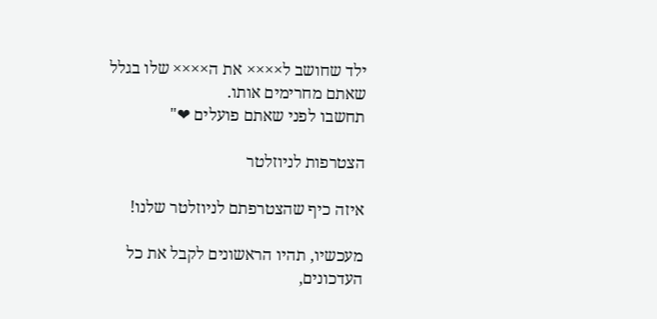ילד שחושב ל×××× את ה×××× שלו בגלל שאתם מחרימים אותו.
תחשבו לפני שאתם פועלים ❤"

הצטרפות לניוזלטר

איזה כיף שהצטרפתם לניוזלטר שלנו!

מעכשיו, תהיו הראשונים לקבל את כל העדכונים,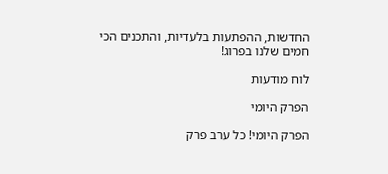החדשות, ההפתעות בלעדיות, והתכנים הכי חמים שלנו בפרוג!

לוח מודעות

הפרק היומי

הפרק היומי! כל ערב פרק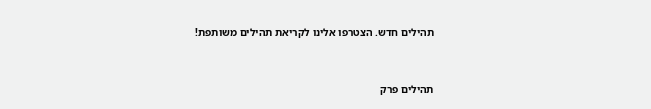תהילים חדש. הצטרפו אלינו לקריאת תהילים משותפת!


תהילים פרק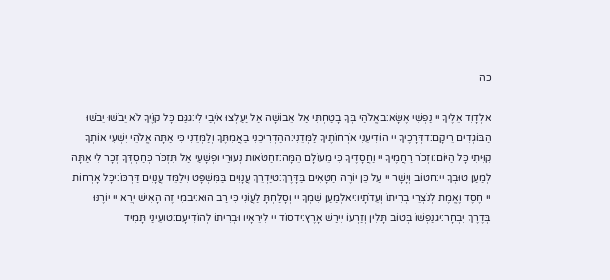כה

אלְדָוִד אֵלֶיךָ יי נַפְשִׁי אֶשָּׂא:באֱלֹהַי בְּךָ בָטַחְתִּי אַל אֵבוֹשָׁה אַל יַעַלְצוּ אֹיְבַי לִי:גגַּם כָּל קוֶֹיךָ לֹא יֵבֹשׁוּ יֵבֹשׁוּ הַבּוֹגְדִים רֵיקָם:דדְּרָכֶיךָ יי הוֹדִיעֵנִי אֹרְחוֹתֶיךָ לַמְּדֵנִי:ההַדְרִיכֵנִי בַאֲמִתֶּךָ וְלַמְּדֵנִי כִּי אַתָּה אֱלֹהֵי יִשְׁעִי אוֹתְךָ קִוִּיתִי כָּל הַיּוֹם:וזְכֹר רַחֲמֶיךָ יי וַחֲסָדֶיךָ כִּי מֵעוֹלָם הֵמָּה:זחַטֹּאות נְעוּרַי וּפְשָׁעַי אַל תִּזְכֹּר כְּחַסְדְּךָ זְכָר לִי אַתָּה לְמַעַן טוּבְךָ יי:חטוֹב וְיָשָׁר יי עַל כֵּן יוֹרֶה חַטָּאִים בַּדָּרֶךְ:טיַדְרֵךְ עֲנָוִים בַּמִּשְׁפָּט וִילַמֵּד עֲנָוִים דַּרְכּוֹ:יכָּל אָרְחוֹת יי חֶסֶד וֶאֱמֶת לְנֹצְרֵי בְרִיתוֹ וְעֵדֹתָיו:יאלְמַעַן שִׁמְךָ יי וְסָלַחְתָּ לַעֲוֹנִי כִּי רַב הוּא:יבמִי זֶה הָאִישׁ יְרֵא יי יוֹרֶנּוּ בְּדֶרֶךְ יִבְחָר:יגנַפְשׁוֹ בְּטוֹב תָּלִין וְזַרְעוֹ יִירַשׁ אָרֶץ:ידסוֹד יי לִירֵאָיו וּבְרִיתוֹ לְהוֹדִיעָם:טועֵינַי תָּמִיד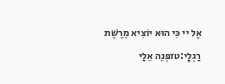אֶל יי כִּי הוּא יוֹצִיא מֵרֶשֶׁת רַגְלָי:טזפְּנֵה אֵלַי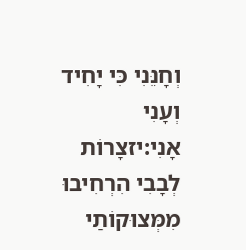וְחָנֵּנִי כִּי יָחִיד וְעָנִי אָנִי:יזצָרוֹת לְבָבִי הִרְחִיבוּ מִמְּצוּקוֹתַי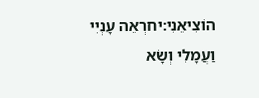הוֹצִיאֵנִי:יחרְאֵה עָנְיִי וַעֲמָלִי וְשָׂא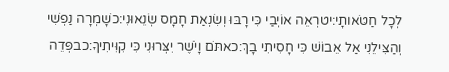לְכָל חַטֹּאותָי:יטרְאֵה אוֹיְבַי כִּי רָבּוּ וְשִׂנְאַת חָמָס שְׂנֵאוּנִי:כשָׁמְרָה נַפְשִׁי וְהַצִּילֵנִי אַל אֵבוֹשׁ כִּי חָסִיתִי בָךְ:כאתֹּם וָיֹשֶׁר יִצְּרוּנִי כִּי קִוִּיתִיךָ:כבפְּדֵה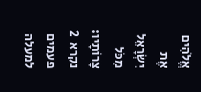אֱלֹהִים אֶת יִשְׂרָאֵל מִכֹּל צָרוֹתָיו:
נקרא  2  פעמים
למעלה